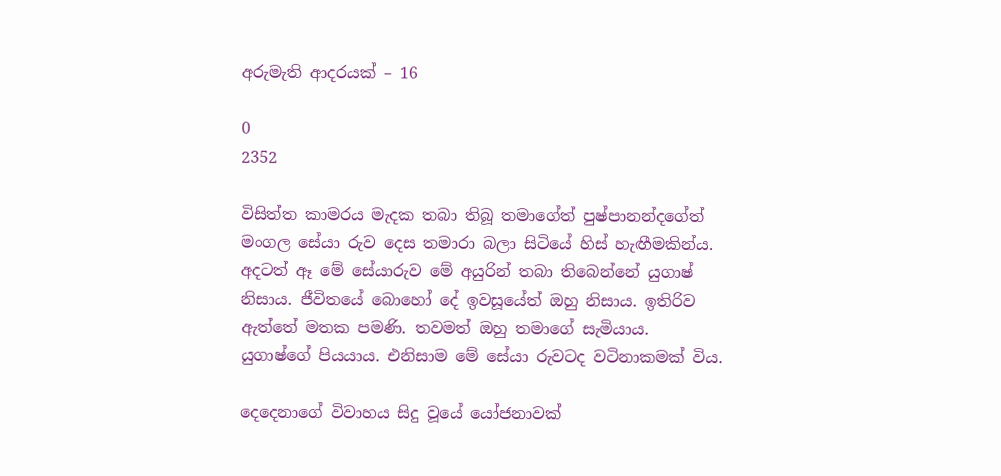අරුමැති ආදරයක් – 16

0
2352

විසිත්ත කාමරය මැදක තබා තිබූ තමාගේත් පුෂ්පානන්දගේත් මංගල සේයා රුව දෙස තමාරා බලා සිටියේ හිස් හැඟීමකින්ය. අදටත් ඈ මේ සේයාරුව මේ අයුරින් තබා තිබෙන්නේ යුගාෂ් නිසාය. ජීවිතයේ බොහෝ දේ ඉවසූයේත් ඔහු නිසාය. ඉතිරිව ඇත්තේ මතක පමණි. තවමත් ඔහු තමාගේ සැමියාය. යුගාෂ්ගේ පියයාය. එනිසාම මේ සේයා රුවටද වටිනාකමක් විය.

දෙදෙනාගේ විවාහය සිදු වූයේ යෝජනාවක්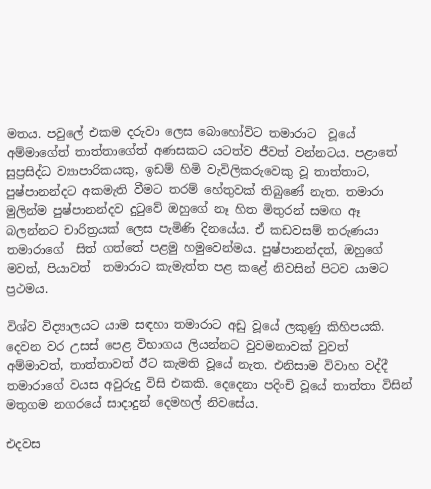මතය. පවුලේ එකම දරුවා ලෙස බොහෝවිට තමාරාට  වූයේ අම්මාගේත් තාත්තාගේත් අණසකට යටත්ව ජීවත් වන්නටය. පළාතේ සුප්‍රසිද්ධ ව්‍යාපාරිකයකු, ඉඩම් හිමි වැවිලිකරුවෙකු වූ තාත්තාට, පුෂ්පානන්දට අකමැති වීමට තරම් හේතුවක් තිබුණේ නැත. තමාරා මුලින්ම පුෂ්පානන්දව දුටුවේ ඔහුගේ නෑ හිත මිතුරන් සමඟ ඈ බලන්නට චාරිත්‍රයක් ලෙස පැමිණි දිනයේය. ඒ කඩවසම් තරුණයා තමාරාගේ  සිත් ගත්තේ පළමු හමුවෙන්මය. පුෂ්පානන්දත්, ඔහුගේ මවත්, පියාවත්  තමාරාට කැමැත්ත පළ කළේ නිවසින් පිටව යාමට ප්‍රථමය.

විශ්ව විද්‍යාලයට යාම සඳහා තමාරාට අඩු වූයේ ලකුණු කිහිපයකි. දෙවන වර උසස් පෙළ විභාගය ලියන්නට වුවමනාවක් වුවත්  අම්මාවත්, තාත්තාවත් ඊට කැමති වූයේ නැත. එනිසාම විවාහ වද්දී තමාරාගේ වයස අවුරුදු විසි එකකි. දෙදෙනා පදිංචි වූයේ තාත්තා විසින් මතුගම නගරයේ සාදාදුන් දෙමහල් නිවසේය.

එදවස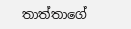තාත්තාගේ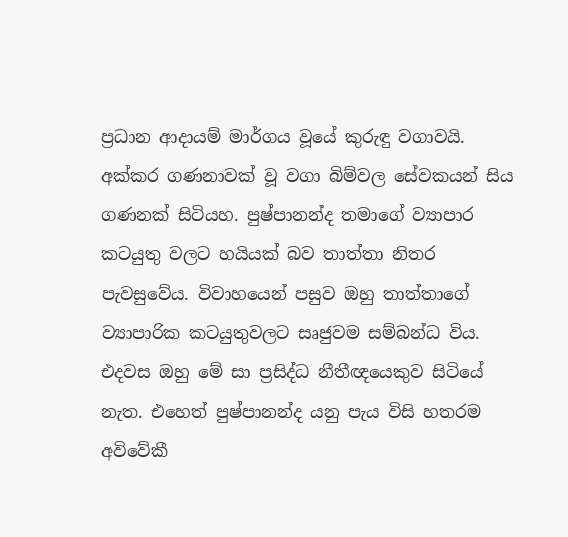ප්‍රධාන ආදායම් මාර්ගය වූයේ කුරුඳු වගාවයි. අක්කර ගණනාවක් වූ වගා බිම්වල සේවකයන් සිය ගණනක් සිටියහ. පුෂ්පානන්ද තමාගේ ව්‍යාපාර කටයුතු වලට හයියක් බව තාත්තා නිතර පැවසුවේය. විවාහයෙන් පසුව ඔහු තාත්තාගේ ව්‍යාපාරික කටයුතුවලට සෘජුවම සම්බන්ධ විය. එදවස ඔහු මේ සා ප්‍රසිද්ධ නීතීඥයෙකුව සිටියේ නැත. එහෙත් පුෂ්පානන්ද යනු පැය විසි හතරම අවිවේකී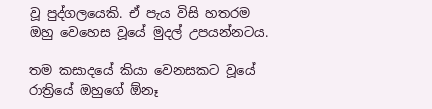වූ පුද්ගලයෙකි. ඒ පැය විසි හතරම ඔහු වෙහෙස වූයේ මුදල් උපයන්නටය.

තම කසාදයේ කියා වෙනසකට වූයේ රාත්‍රියේ ඔහුගේ ඕනෑ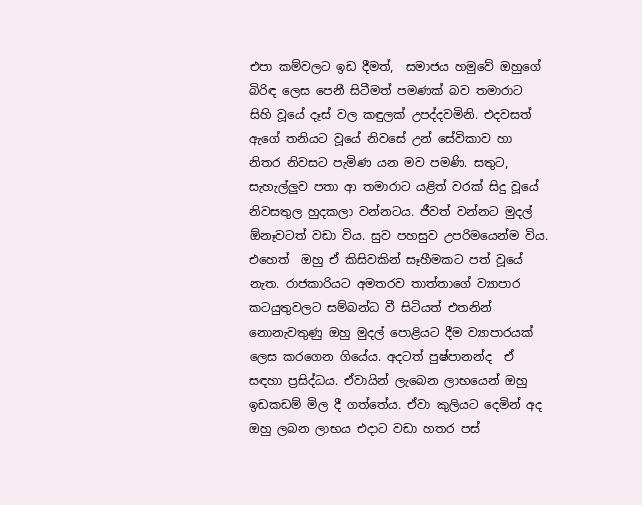එපා කම්වලට ඉඩ දීමත්,  සමාජය හමුවේ ඔහුගේ බිරිඳ ලෙස පෙනී සිටීමත් පමණක් බව තමාරාට සිහි වූයේ දෑස් වල කඳුලක් උපද්දවමිනි. එදවසත් ඇගේ තනියට වූයේ නිවසේ උන් සේවිකාව හා නිතර නිවසට පැමිණ යන මව පමණි. සතුට, සැහැල්ලුව පතා ආ තමාරාට යළිත් වරක් සිදු වූයේ නිවසතුල හුදකලා වන්නටය. ජීවත් වන්නට මුදල් ඕනෑවටත් වඩා විය. සුව පහසුව උපරිමයෙන්ම විය. එහෙත්  ඔහු ඒ කිසිවකින් සෑහීමකට පත් වූයේ නැත. රාජකාරියට අමතරව තාත්තාගේ ව්‍යාපාර කටයුතුවලට සම්බන්ධ වී සිටියත් එතනින් නොනැවතුණු ඔහු මුදල් පොළියට දීම ව්‍යාපාරයක් ලෙස කරගෙන ගියේය. අදටත් පුෂ්පානන්ද  ඒ සඳහා ප්‍රසිද්ධය. ඒවායින් ලැබෙන ලාභයෙන් ඔහු ඉඩකඩම් මිල දී ගත්තේය. ඒවා කුලියට දෙමින් අද ඔහු ලබන ලාභය එදාට වඩා හතර පස්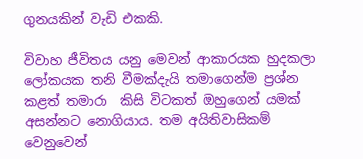ගුනයකින් වැඩි එකකි.

විවාහ ජීවිතය යනු මෙවන් ආකාරයක හුදකලා ලෝකයක තනි වීමක්දැයි තමාගෙන්ම ප්‍රශ්න කළත් තමාරා  කිසි විටකත් ඔහුගෙන් යමක් අසන්නට නොගියාය. තම අයිතිවාසිකම් වෙනුවෙන්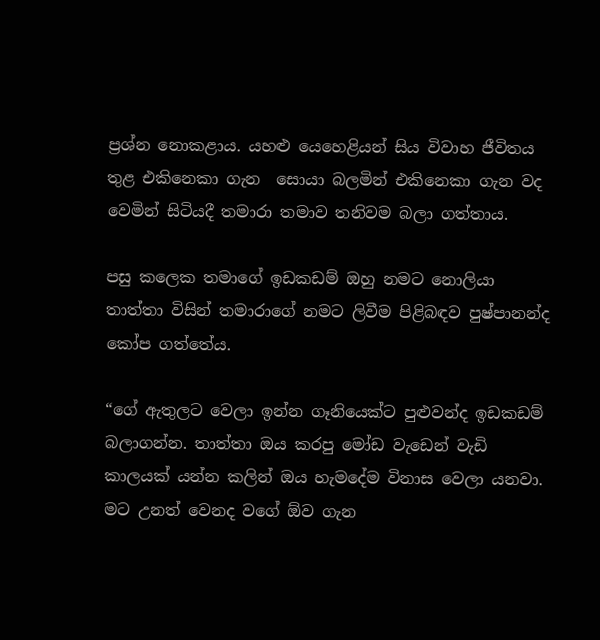ප්‍රශ්න නොකළාය. යහළු යෙහෙළියන් සිය විවාහ ජීවිතය තුළ එකිනෙකා ගැන  සොයා බලමින් එකිනෙකා ගැන වද වෙමින් සිටියදී තමාරා තමාව තනිවම බලා ගත්තාය.

පසු කලෙක තමාගේ ඉඩකඩම් ඔහු නමට නොලියා තාත්තා විසින් තමාරාගේ නමට ලිවීම පිළිබඳව පුෂ්පානන්ද කෝප ගත්තේය.

“ගේ ඇතුලට වෙලා ඉන්න ගෑනියෙක්ට පුළුවන්ද ඉඩකඩම් බලාගන්න. තාත්තා ඔය කරපු මෝඩ වැඩෙන් වැඩි කාලයක් යන්න කලින් ඔය හැමදේම විනාස වෙලා යනවා. මට උනත් වෙනද වගේ ඕව ගැන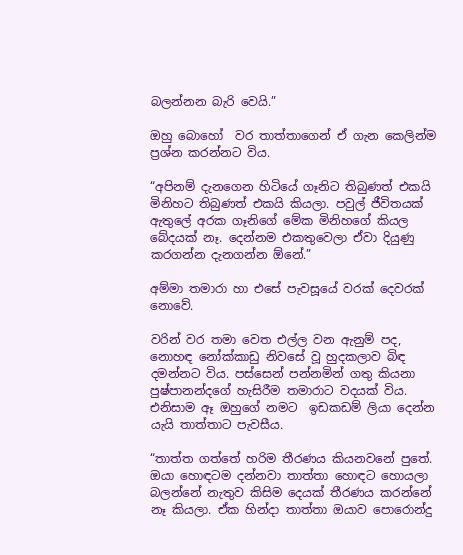බලන්නන බැරි වෙයි.”

ඔහු බොහෝ  වර තාත්තාගෙන් ඒ ගැන කෙලින්ම ප්‍රශ්න කරන්නට විය.

“අපිනම් දැනගෙන හිටියේ ගෑනිට තිබුණත් එකයි මිනිහට තිබුණත් එකයි කියලා. පවුල් ජීවිතයක් ඇතුලේ අරක ගෑනිගේ මේක මිනිහගේ කියල බේදයක් නෑ. දෙන්නම එකතුවෙලා ඒවා දියුණු කරගන්න දැනගන්න ඕනේ.”

අම්මා තමාරා හා එසේ පැවසූයේ වරක් දෙවරක් නොවේ.

වරින් වර තමා වෙත එල්ල වන ඇනුම් පද, නොහඳ නෝක්කාඩු නිවසේ වූ හුදකලාව බිඳ දමන්නට විය. පස්සෙන් පන්නමින් ගතු කියනා පුෂ්පානන්දගේ හැසිරීම තමාරාට වදයක් විය. එනිසාම ඈ ඔහුගේ නමට  ඉඩකඩම් ලියා දෙන්න යැයි තාත්තාට පැවසීය.

“තාත්ත ගත්තේ හරිම තීරණය කියනවනේ පුතේ. ඔයා හොඳටම දන්නවා තාත්තා හොඳට හොයලා බලන්නේ නැතුව කිසිම දෙයක් තීරණය කරන්නේ නෑ කියලා. ඒක හින්දා තාත්තා ඔයාව පොරොන්දු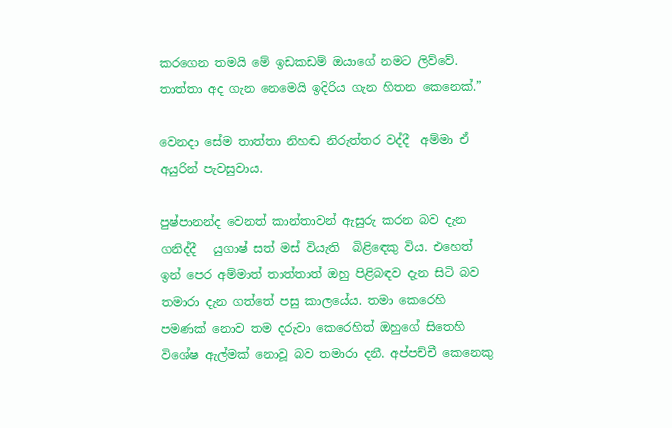කරගෙන තමයි මේ ඉඩකඩම් ඔයාගේ නමට ලිව්වේ. තාත්තා අද ගැන නෙමෙයි ඉදිරිය ගැන හිතන කෙනෙක්.”

වෙනදා සේම තාත්තා නිහඬ නිරුත්තර වද්දී  අම්මා ඒ අයුරින් පැවසුවාය.

පුෂ්පානන්ද වෙනත් කාන්තාවන් ඇසුරු කරන බව දැන ගනිද්දී   යුගාෂ් සත් මස් වියැති  බිළිඳෙකු විය. එහෙත් ඉන් පෙර අම්මාත් තාත්තාත් ඔහු පිළිබඳව දැන සිටි බව තමාරා දැන ගත්තේ පසු කාලයේය. තමා කෙරෙහි පමණක් නොව තම දරුවා කෙරෙහිත් ඔහුගේ සිතෙහි විශේෂ ඇල්මක් නොවූ බව තමාරා දනී. අප්පච්චී කෙනෙකු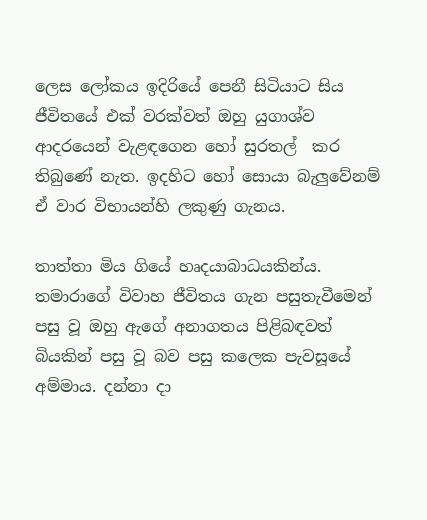ලෙස ලෝකය ඉදිරියේ පෙනී සිටියාට සිය ජීවිතයේ එක් වරක්වත් ඔහු යුගාශ්ව  ආදරයෙන් වැළඳගෙන හෝ සුරතල්  කර තිබුණේ නැත. ඉදහිට හෝ සොයා බැලුවේනම් ඒ වාර විභායන්හි ලකුණු ගැනය.

තාත්තා මිය ගියේ හෘදයාබාධයකින්ය. තමාරාගේ විවාහ ජීවිතය ගැන පසුතැවීමෙන් පසු වූ ඔහු ඇගේ අනාගතය පිළිබඳවත් බියකින් පසු වූ බව පසු කලෙක පැවසූයේ අම්මාය. දන්නා දා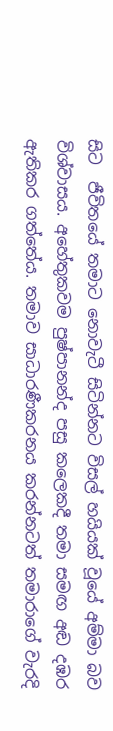සිට  ජීවිතයේ තමාට නොවැටී සිටින්නට විසල් හයියක් වූයේ අම්මා බව විශ්වාසය. අහේතුකවම පුෂ්පානන්ද පසු කලෙකදී තමා සමඟ අඬ දඹර ඇතිකර ගත්තේය. තමාව සාධාරණීකරනය කරන්නටත් තමාරාගේ වැරදි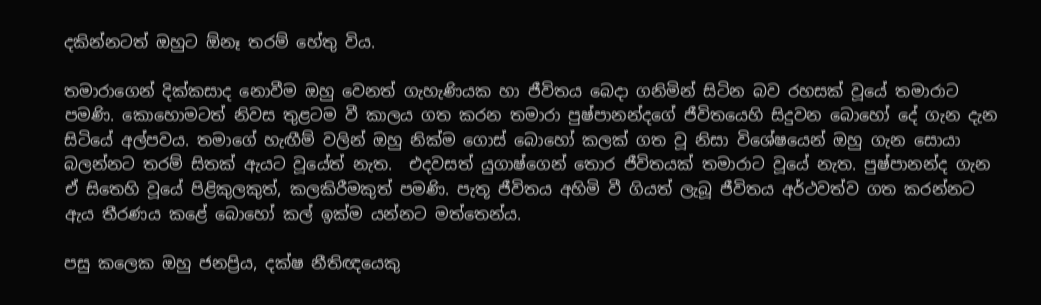දකින්නටත් ඔහුට ඕනෑ තරම් හේතු විය.

තමාරාගෙන් දික්කසාද නොවීම ඔහු වෙනත් ගැහැණියක හා ජීවිතය බෙදා ගනිමින් සිටින බව රහසක් වූයේ තමාරාට පමණි. කොහොමටත් නිවස තුළටම වී කාලය ගත කරන තමාරා පුෂ්පානන්දගේ ජීවිතයෙහි සිදුවන බොහෝ දේ ගැන දැන සිටියේ අල්පවය. තමාගේ හැඟීම් වලින් ඔහු නික්ම ගොස් බොහෝ කලක් ගත වූ නිසා විශේෂයෙන් ඔහු ගැන සොයා බලන්නට තරම් සිතක් ඇයට වූයේත් නැත.  එදවසත් යුගාෂ්ගෙන් තොර ජීවිතයක් තමාරාට වූයේ නැත. පුෂ්පානන්ද ගැන ඒ සිතෙහි වූයේ පිළිකුලකුත්, කලකිරීමකුත් පමණි. පැතූ ජීවිතය අහිමි වී ගියත් ලැබූ ජීවිතය අර්ථවත්ව ගත කරන්නට ඇය තීරණය කළේ බොහෝ කල් ඉක්ම යන්නට මත්තෙන්ය.

පසු කලෙක ඔහු ජනප්‍රිය, දක්ෂ නීතිඥයෙකු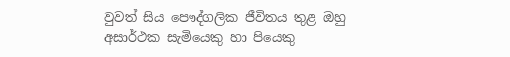වුවත් සිය පෞද්ගලික ජීවිතය තුළ ඔහු අසාර්ථක සැමියෙකු හා පියෙකු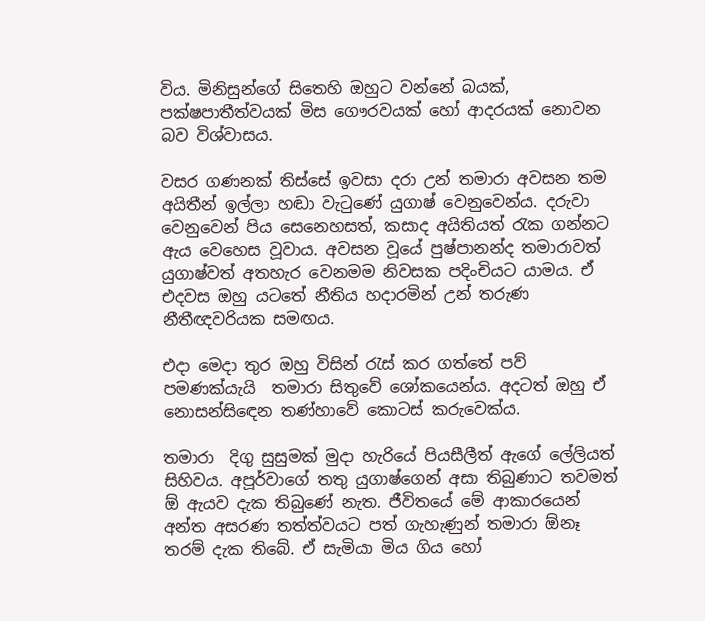විය. මිනිසුන්ගේ සිතෙහි ඔහුට වන්නේ බයක්, පක්ෂපාතීත්වයක් මිස ගෞරවයක් හෝ ආදරයක් නොවන බව විශ්වාසය.

වසර ගණනක් තිස්සේ ඉවසා දරා උන් තමාරා අවසන තම අයිතීන් ඉල්ලා හඬා වැටුණේ යුගාෂ් වෙනුවෙන්ය. දරුවා වෙනුවෙන් පිය සෙනෙහසත්, කසාද අයිතියත් රැක ගන්නට ඇය වෙහෙස වූවාය. අවසන වූයේ පුෂ්පානන්ද තමාරාවත් යුගාෂ්වත් අතහැර වෙනමම නිවසක පදිංචියට යාමය. ඒ එදවස ඔහු යටතේ නීතිය හදාරමින් උන් තරුණ නීතීඥවරියක සමඟය.

එදා මෙදා තුර ඔහු විසින් රැස් කර ගත්තේ පව් පමණක්යැයි  තමාරා සිතුවේ ශෝකයෙන්ය. අදටත් ඔහු ඒ නොසන්සිඳෙන තණ්හාවේ කොටස් කරුවෙක්ය.

තමාරා  දිගු සුසුමක් මුදා හැරියේ පියසීලීත් ඇගේ ලේලියත් සිහිවය. අපූර්වාගේ තතු යුගාෂ්ගෙන් අසා තිබුණාට තවමත් ඕ ඇයව දැක තිබුණේ නැත. ජීවිතයේ මේ ආකාරයෙන් අන්ත අසරණ තත්ත්වයට පත් ගැහැණුන් තමාරා ඕනෑ තරම් දැක තිබේ. ඒ සැමියා මිය ගිය හෝ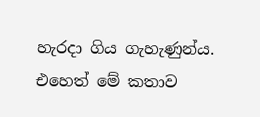හැරදා ගිය ගැහැණුන්ය. එහෙත් මේ කතාව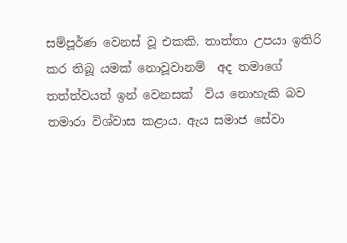සම්පූර්ණ වෙනස් වූ එකකි. තාත්තා උපයා ඉතිරි කර තිබූ යමක් නොවූවානම්  අද තමාගේ තත්ත්වයත් ඉන් වෙනසක්  විය නොහැකි බව තමාරා විශ්වාස කළාය. ඇය සමාජ සේවා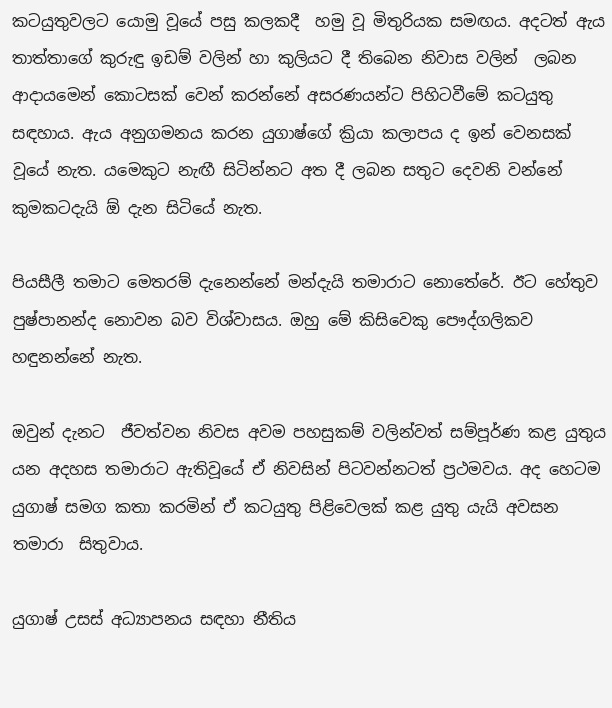කටයුතුවලට යොමු වූයේ පසු කලකදී  හමු වූ මිතුරියක සමඟය. අදටත් ඇය තාත්තාගේ කුරුඳු ඉඩම් වලින් හා කුලියට දී තිබෙන නිවාස වලින්  ලබන ආදායමෙන් කොටසක් වෙන් කරන්නේ අසරණයන්ට පිහිටවීමේ කටයුතු සඳහාය. ඇය අනුගමනය කරන යුගාෂ්ගේ ක්‍රියා කලාපය ද ඉන් වෙනසක් වූයේ නැත. යමෙකුට නැඟී සිටින්නට අත දී ලබන සතුට දෙවනි වන්නේ කුමකටදැයි ඕ දැන සිටියේ නැත.

පියසීලී තමාට මෙතරම් දැනෙන්නේ මන්දැයි තමාරාට නොතේරේ. ඊට හේතුව පුෂ්පානන්ද නොවන බව විශ්වාසය. ඔහු මේ කිසිවෙකු පෞද්ගලිකව හඳුනන්නේ නැත.

ඔවුන් දැනට  ජීවත්වන නිවස අවම පහසුකම් වලින්වත් සම්පූර්ණ කළ යුතුය යන අදහස තමාරාට ඇතිවූයේ ඒ නිවසින් පිටවන්නටත් ප්‍රථමවය. අද හෙටම යුගාෂ් සමග කතා කරමින් ඒ කටයුතු පිළිවෙලක් කළ යුතු යැයි අවසන තමාරා  සිතුවාය.

යුගාෂ් උසස් අධ්‍යාපනය සඳහා නීතිය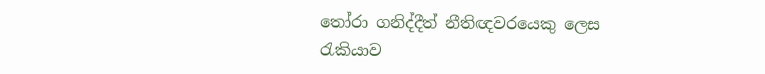තෝරා ගනිද්දීත් නීතිඥවරයෙකු ලෙස රැකියාව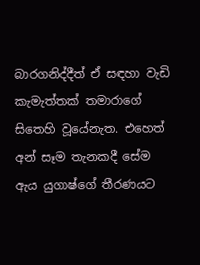බාරගනිද්දීත් ඒ සඳහා වැඩි කැමැත්තක් තමාරාගේ සිතෙහි වූයේනැත. එහෙත් අන් සෑම තැනකදී සේම ඇය යුගාෂ්ගේ තීරණයට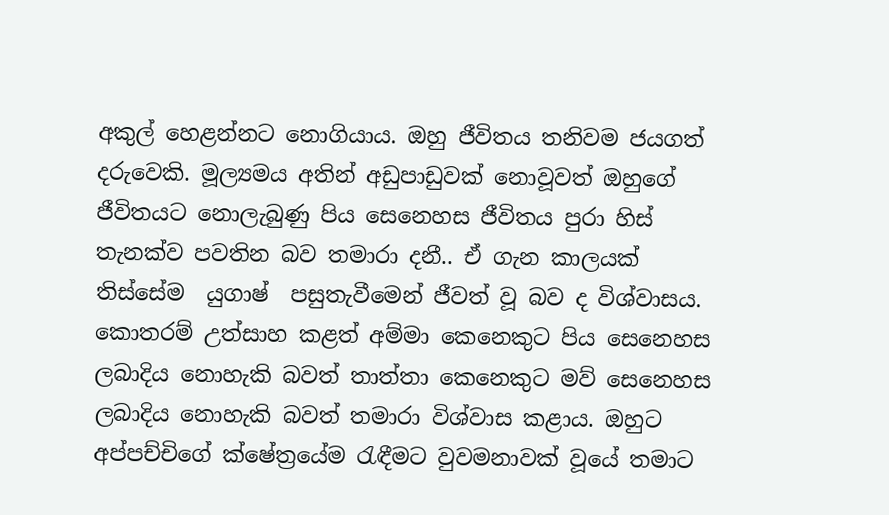අකුල් හෙළන්නට නොගියාය. ඔහු ජීවිතය තනිවම ජයගත් දරුවෙකි. මූල්‍යමය අතින් අඩුපාඩුවක් නොවූවත් ඔහුගේ ජීවිතයට නොලැබුණු පිය සෙනෙහස ජීවිතය පුරා හිස් තැනක්ව පවතින බව තමාරා දනී.. ඒ ගැන කාලයක් තිස්සේම  යුගාෂ්  පසුතැවීමෙන් ජීවත් වූ බව ද විශ්වාසය. කොතරම් උත්සාහ කළත් අම්මා කෙනෙකුට පිය සෙනෙහස ලබාදිය නොහැකි බවත් තාත්තා කෙනෙකුට මව් සෙනෙහස ලබාදිය නොහැකි බවත් තමාරා විශ්වාස කළාය. ඔහුට අප්පච්චිගේ ක්ෂේත්‍රයේම රැඳීමට වුවමනාවක් වූයේ තමාට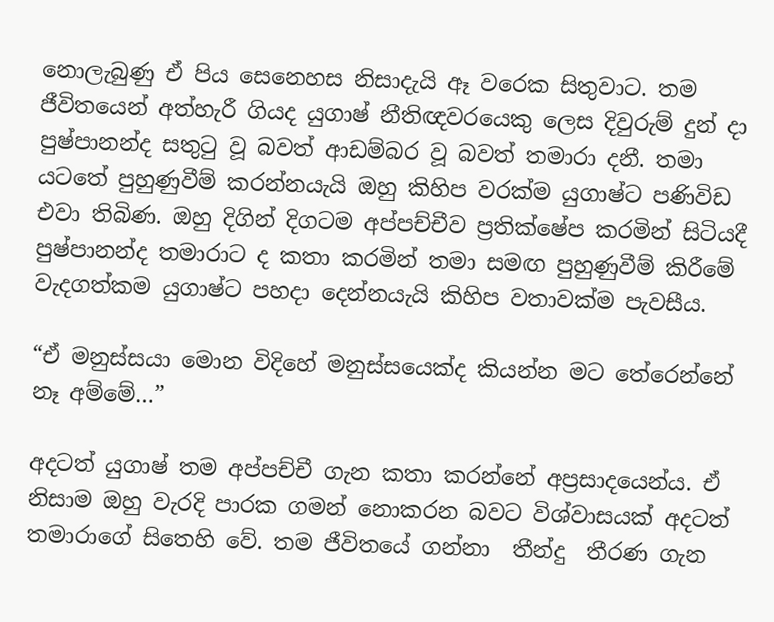නොලැබුණු ඒ පිය සෙනෙහස නිසාදැයි ඈ වරෙක සිතුවාට. තම ජීවිතයෙන් අත්හැරී ගියද යුගාෂ් නීතිඥවරයෙකු ලෙස දිවුරුම් දුන් දා පුෂ්පානන්ද සතුටු වූ බවත් ආඩම්බර වූ බවත් තමාරා දනී. තමා යටතේ පුහුණුවීම් කරන්නයැයි ඔහු කිහිප වරක්ම යුගාෂ්ට පණිවිඩ එවා තිබිණ. ඔහු දිගින් දිගටම අප්පච්චීව ප්‍රතික්ෂේප කරමින් සිටියදී පුෂ්පානන්ද තමාරාට ද කතා කරමින් තමා සමඟ පුහුණුවීම් කිරීමේ වැදගත්කම යුගාෂ්ට පහදා දෙන්නයැයි කිහිප වතාවක්ම පැවසීය.

“ඒ මනුස්සයා මොන විදිහේ මනුස්සයෙක්ද කියන්න මට තේරෙන්නේ නෑ අම්මේ…”

අදටත් යුගාෂ් තම අප්පච්චී ගැන කතා කරන්නේ අප්‍රසාදයෙන්ය. ඒ නිසාම ඔහු වැරදි පාරක ගමන් නොකරන බවට විශ්වාසයක් අදටත් තමාරාගේ සිතෙහි වේ. තම ජීවිතයේ ගන්නා  තීන්දු  තීරණ ගැන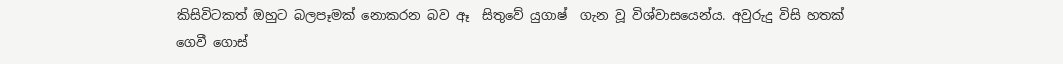කිසිවිටකත් ඔහුට බලපෑමක් නොකරන බව ඈ  සිතුවේ යුගාෂ්  ගැන වූ විශ්වාසයෙන්ය. අවුරුදු විසි හතක් ගෙවී ගොස්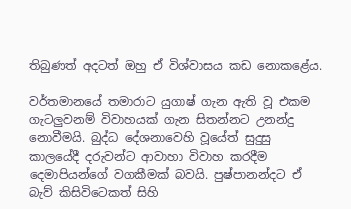තිබුණත් අදටත් ඔහු ඒ විශ්වාසය කඩ නොකළේය.

වර්තමානයේ තමාරාට යුගාෂ් ගැන ඇති වූ එකම ගැටලුවනම් විවාහයක් ගැන සිතන්නට උනන්දු නොවීමයි. බුද්ධ දේශනාවෙහි වූයේත් සුදුසු කාලයේදී දරුවන්ට ආවාහා විවාහ කරදීම දෙමාපියන්ගේ වගකීමක් බවයි. පුෂ්පානන්දට ඒ බැව් කිසිවිටෙකත් සිහි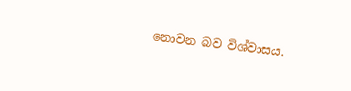නොවන බව විශ්වාසය.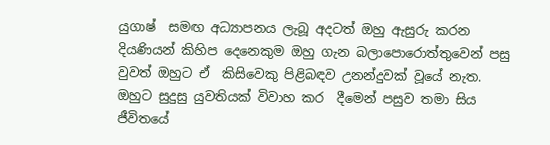යුගාෂ්  සමඟ අධ්‍යාපනය ලැබූ අදටත් ඔහු ඇසුරු කරන දියණියන් කිහිප දෙනෙකුම ඔහු ගැන බලාපොරොත්තුවෙන් පසු වුවත් ඔහුට ඒ  කිසිවෙකු පිළිබඳව උනන්දුවක් වූයේ නැත. ඔහුට සුදුසු යුවතියක් විවාහ කර  දීමෙන් පසුව තමා සිය ජීවිතයේ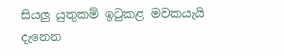සියලු යුතුකම් ඉටුකළ මවකයැයි දැනෙන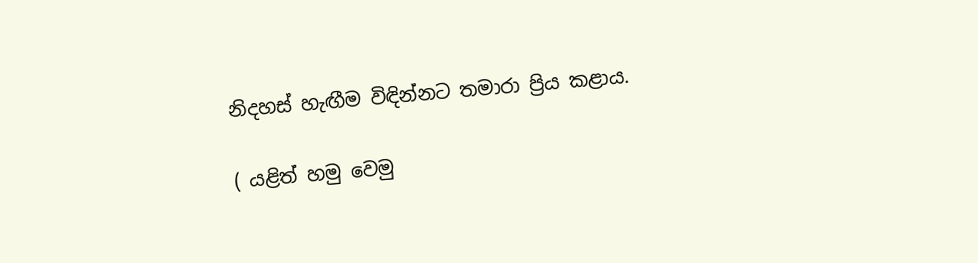නිදහස් හැඟීම විඳින්නට තමාරා ප්‍රිය කළාය.

( යළිත් හමු වෙමු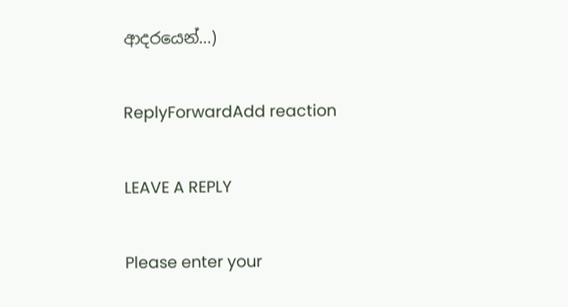ආදරයෙන්…)

ReplyForwardAdd reaction

LEAVE A REPLY

Please enter your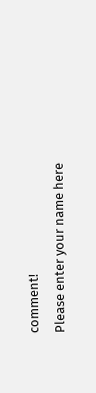comment!
Please enter your name here